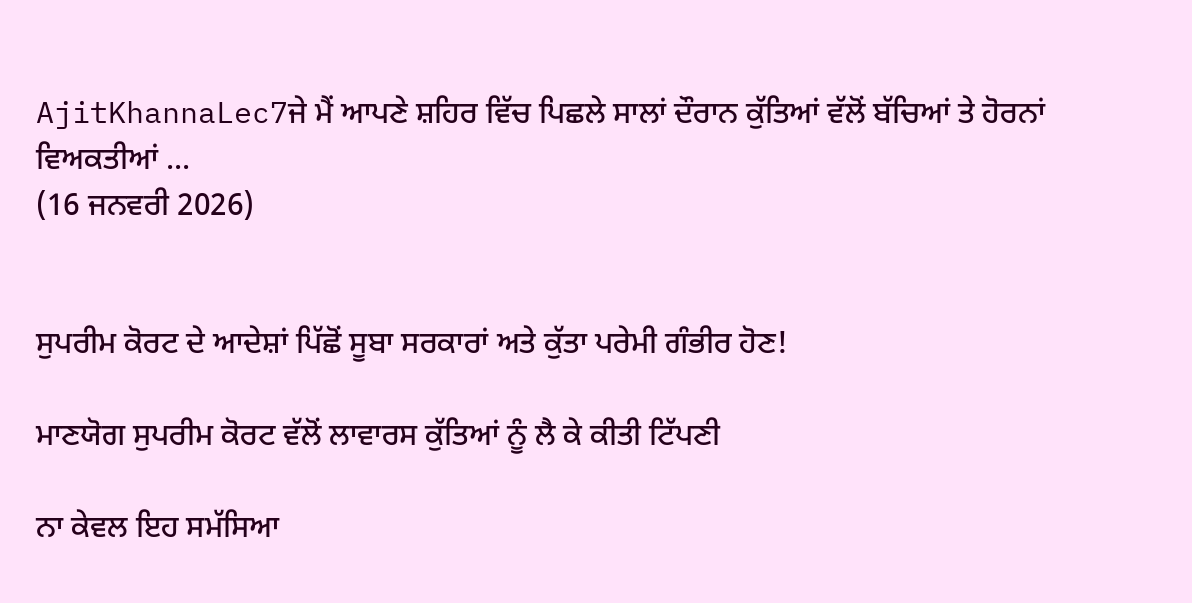AjitKhannaLec7ਜੇ ਮੈਂ ਆਪਣੇ ਸ਼ਹਿਰ ਵਿੱਚ ਪਿਛਲੇ ਸਾਲਾਂ ਦੌਰਾਨ ਕੁੱਤਿਆਂ ਵੱਲੋਂ ਬੱਚਿਆਂ ਤੇ ਹੋਰਨਾਂ ਵਿਅਕਤੀਆਂ ...
(16 ਜਨਵਰੀ 2026)


ਸੁਪਰੀਮ ਕੋਰਟ ਦੇ ਆਦੇਸ਼ਾਂ ਪਿੱਛੋਂ ਸੂਬਾ ਸਰਕਾਰਾਂ ਅਤੇ ਕੁੱਤਾ ਪਰੇਮੀ ਗੰਭੀਰ ਹੋਣ!

ਮਾਣਯੋਗ ਸੁਪਰੀਮ ਕੋਰਟ ਵੱਲੋਂ ਲਾਵਾਰਸ ਕੁੱਤਿਆਂ ਨੂੰ ਲੈ ਕੇ ਕੀਤੀ ਟਿੱਪਣੀ

ਨਾ ਕੇਵਲ ਇਹ ਸਮੱਸਿਆ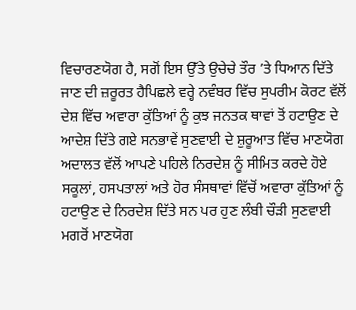ਵਿਚਾਰਣਯੋਗ ਹੈ, ਸਗੋਂ ਇਸ ਉੱਤੇ ਉਚੇਚੇ ਤੌਰ ’ਤੇ ਧਿਆਨ ਦਿੱਤੇ ਜਾਣ ਦੀ ਜ਼ਰੂਰਤ ਹੈਪਿਛਲੇ ਵਰ੍ਹੇ ਨਵੰਬਰ ਵਿੱਚ ਸੁਪਰੀਮ ਕੋਰਟ ਵੱਲੋਂ ਦੇਸ਼ ਵਿੱਚ ਅਵਾਰਾ ਕੁੱਤਿਆਂ ਨੂੰ ਕੁਝ ਜਨਤਕ ਥਾਵਾਂ ਤੋਂ ਹਟਾਉਣ ਦੇ ਆਦੇਸ਼ ਦਿੱਤੇ ਗਏ ਸਨਭਾਵੇਂ ਸੁਣਵਾਈ ਦੇ ਸ਼ੁਰੂਆਤ ਵਿੱਚ ਮਾਣਯੋਗ ਅਦਾਲਤ ਵੱਲੋਂ ਆਪਣੇ ਪਹਿਲੇ ਨਿਰਦੇਸ਼ ਨੂੰ ਸੀਮਿਤ ਕਰਦੇ ਹੋਏ ਸਕੂਲਾਂ, ਹਸਪਤਾਲਾਂ ਅਤੇ ਹੋਰ ਸੰਸਥਾਵਾਂ ਵਿੱਚੋਂ ਅਵਾਰਾ ਕੁੱਤਿਆਂ ਨੂੰ ਹਟਾਉਣ ਦੇ ਨਿਰਦੇਸ਼ ਦਿੱਤੇ ਸਨ ਪਰ ਹੁਣ ਲੰਬੀ ਚੌੜੀ ਸੁਣਵਾਈ ਮਗਰੋਂ ਮਾਣਯੋਗ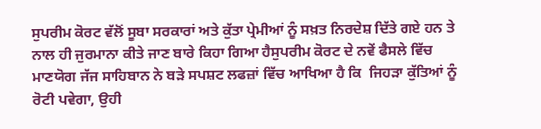ਸੁਪਰੀਮ ਕੋਰਟ ਵੱਲੋਂ ਸੂਬਾ ਸਰਕਾਰਾਂ ਅਤੇ ਕੁੱਤਾ ਪ੍ਰੇਮੀਆਂ ਨੂੰ ਸਖ਼ਤ ਨਿਰਦੇਸ਼ ਦਿੱਤੇ ਗਏ ਹਨ ਤੇ ਨਾਲ ਹੀ ਜੁਰਮਾਨਾ ਕੀਤੇ ਜਾਣ ਬਾਰੇ ਕਿਹਾ ਗਿਆ ਹੈਸੁਪਰੀਮ ਕੋਰਟ ਦੇ ਨਵੇਂ ਫੈਸਲੇ ਵਿੱਚ ਮਾਣਯੋਗ ਜੱਜ ਸਾਹਿਬਾਨ ਨੇ ਬੜੇ ਸਪਸ਼ਟ ਲਫਜ਼ਾਂ ਵਿੱਚ ਆਖਿਆ ਹੈ ਕਿ  ਜਿਹੜਾ ਕੁੱਤਿਆਂ ਨੂੰ ਰੋਟੀ ਪਵੇਗਾ, ਉਹੀ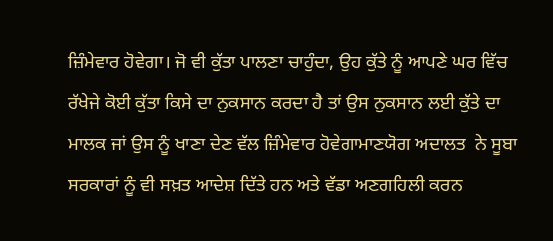ਜ਼ਿੰਮੇਵਾਰ ਹੋਵੇਗਾ। ਜੋ ਵੀ ਕੁੱਤਾ ਪਾਲਣਾ ਚਾਹੁੰਦਾ, ਉਹ ਕੁੱਤੇ ਨੂੰ ਆਪਣੇ ਘਰ ਵਿੱਚ ਰੱਖੇਜੇ ਕੋਈ ਕੁੱਤਾ ਕਿਸੇ ਦਾ ਨੁਕਸਾਨ ਕਰਦਾ ਹੈ ਤਾਂ ਉਸ ਨੁਕਸਾਨ ਲਈ ਕੁੱਤੇ ਦਾ ਮਾਲਕ ਜਾਂ ਉਸ ਨੂੰ ਖਾਣਾ ਦੇਣ ਵੱਲ ਜ਼ਿੰਮੇਵਾਰ ਹੋਵੇਗਾਮਾਣਯੋਗ ਅਦਾਲਤ  ਨੇ ਸੂਬਾ ਸਰਕਾਰਾਂ ਨੂੰ ਵੀ ਸਖ਼ਤ ਆਦੇਸ਼ ਦਿੱਤੇ ਹਨ ਅਤੇ ਵੱਡਾ ਅਣਗਹਿਲੀ ਕਰਨ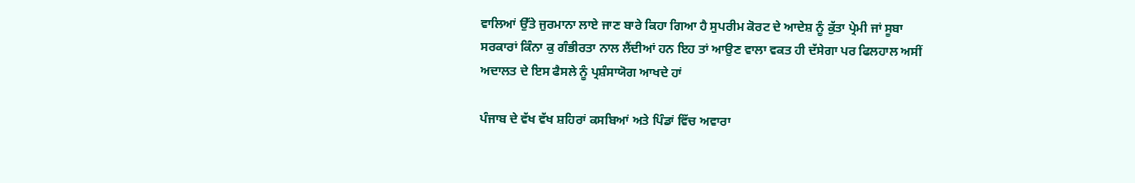ਵਾਲਿਆਂ ਉੱਤੇ ਜੁਰਮਾਨਾ ਲਾਏ ਜਾਣ ਬਾਰੇ ਕਿਹਾ ਗਿਆ ਹੈ ਸੁਪਰੀਮ ਕੋਰਟ ਦੇ ਆਦੇਸ਼ ਨੂੰ ਕੁੱਤਾ ਪ੍ਰੇਮੀ ਜਾਂ ਸੂਬਾ ਸਰਕਾਰਾਂ ਕਿੰਨਾ ਕੁ ਗੰਭੀਰਤਾ ਨਾਲ ਲੈਂਦੀਆਂ ਹਨ ਇਹ ਤਾਂ ਆਉਣ ਵਾਲਾ ਵਕਤ ਹੀ ਦੱਸੇਗਾ ਪਰ ਫਿਲਹਾਲ ਅਸੀਂ ਅਦਾਲਤ ਦੇ ਇਸ ਫੈਸਲੇ ਨੂੰ ਪ੍ਰਸ਼ੰਸਾਯੋਗ ਆਖਦੇ ਹਾਂ

ਪੰਜਾਬ ਦੇ ਵੱਖ ਵੱਖ ਸ਼ਹਿਰਾਂ ਕਸਬਿਆਂ ਅਤੇ ਪਿੰਡਾਂ ਵਿੱਚ ਅਵਾਰਾ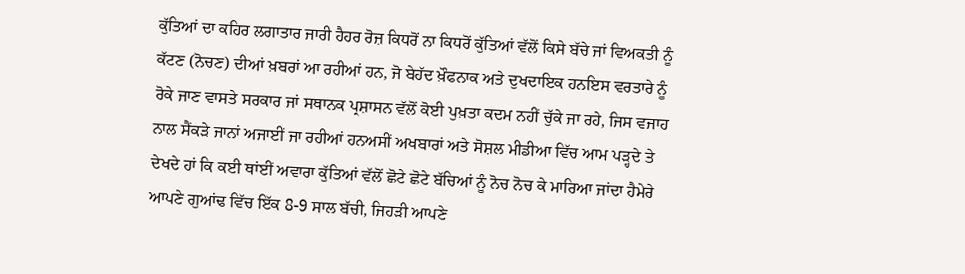ਕੁੱਤਿਆਂ ਦਾ ਕਹਿਰ ਲਗਾਤਾਰ ਜਾਰੀ ਹੈਹਰ ਰੋਜ਼ ਕਿਧਰੋਂ ਨਾ ਕਿਧਰੋਂ ਕੁੱਤਿਆਂ ਵੱਲੋਂ ਕਿਸੇ ਬੱਚੇ ਜਾਂ ਵਿਅਕਤੀ ਨੂੰ ਕੱਟਣ (ਨੋਚਣ) ਦੀਆਂ ਖ਼ਬਰਾਂ ਆ ਰਹੀਆਂ ਹਨ, ਜੋ ਬੇਹੱਦ ਖ਼ੌਫਨਾਕ ਅਤੇ ਦੁਖਦਾਇਕ ਹਨਇਸ ਵਰਤਾਰੇ ਨੂੰ ਰੋਕੇ ਜਾਣ ਵਾਸਤੇ ਸਰਕਾਰ ਜਾਂ ਸਥਾਨਕ ਪ੍ਰਸ਼ਾਸਨ ਵੱਲੋਂ ਕੋਈ ਪੁਖ਼ਤਾ ਕਦਮ ਨਹੀਂ ਚੁੱਕੇ ਜਾ ਰਹੇ, ਜਿਸ ਵਜਾਹ ਨਾਲ ਸੈਂਕੜੇ ਜਾਨਾਂ ਅਜਾਈਂ ਜਾ ਰਹੀਆਂ ਹਨਅਸੀਂ ਅਖਬਾਰਾਂ ਅਤੇ ਸੋਸ਼ਲ ਮੀਡੀਆ ਵਿੱਚ ਆਮ ਪੜ੍ਹਦੇ ਤੇ ਦੇਖਦੇ ਹਾਂ ਕਿ ਕਈ ਥਾਂਈਂ ਅਵਾਰਾ ਕੁੱਤਿਆਂ ਵੱਲੋਂ ਛੋਟੇ ਛੋਟੇ ਬੱਚਿਆਂ ਨੂੰ ਨੋਚ ਨੋਚ ਕੇ ਮਾਰਿਆ ਜਾਂਦਾ ਹੈਮੇਰੇ ਆਪਣੇ ਗੁਆਂਢ ਵਿੱਚ ਇੱਕ 8-9 ਸਾਲ ਬੱਚੀ, ਜਿਹੜੀ ਆਪਣੇ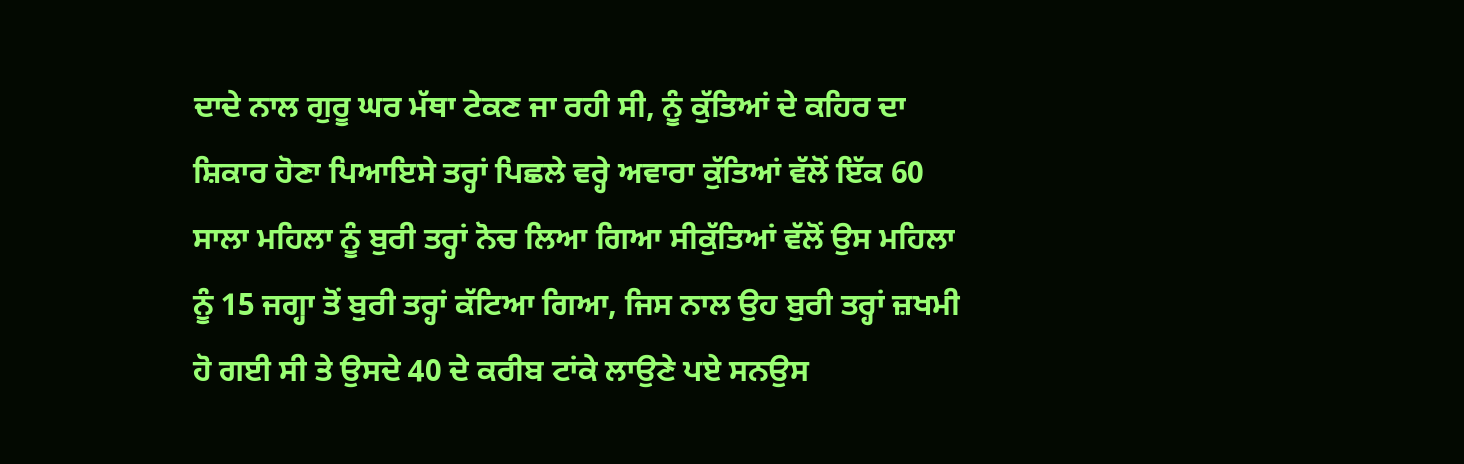ਦਾਦੇ ਨਾਲ ਗੁਰੂ ਘਰ ਮੱਥਾ ਟੇਕਣ ਜਾ ਰਹੀ ਸੀ, ਨੂੰ ਕੁੱਤਿਆਂ ਦੇ ਕਹਿਰ ਦਾ ਸ਼ਿਕਾਰ ਹੋਣਾ ਪਿਆਇਸੇ ਤਰ੍ਹਾਂ ਪਿਛਲੇ ਵਰ੍ਹੇ ਅਵਾਰਾ ਕੁੱਤਿਆਂ ਵੱਲੋਂ ਇੱਕ 60 ਸਾਲਾ ਮਹਿਲਾ ਨੂੰ ਬੁਰੀ ਤਰ੍ਹਾਂ ਨੋਚ ਲਿਆ ਗਿਆ ਸੀਕੁੱਤਿਆਂ ਵੱਲੋਂ ਉਸ ਮਹਿਲਾ ਨੂੰ 15 ਜਗ੍ਹਾ ਤੋਂ ਬੁਰੀ ਤਰ੍ਹਾਂ ਕੱਟਿਆ ਗਿਆ, ਜਿਸ ਨਾਲ ਉਹ ਬੁਰੀ ਤਰ੍ਹਾਂ ਜ਼ਖਮੀ ਹੋ ਗਈ ਸੀ ਤੇ ਉਸਦੇ 40 ਦੇ ਕਰੀਬ ਟਾਂਕੇ ਲਾਉਣੇ ਪਏ ਸਨਉਸ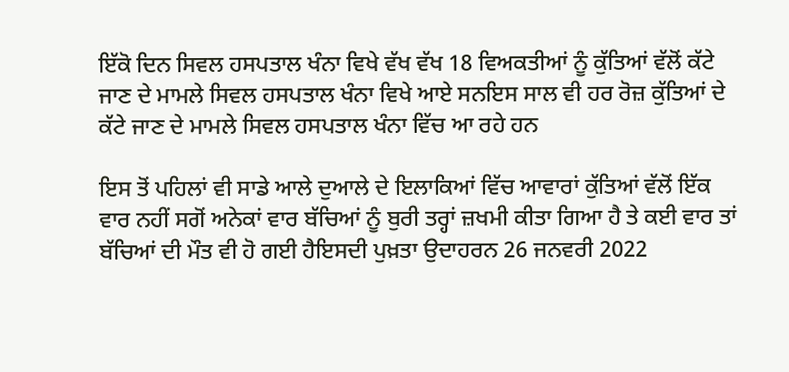ਇੱਕੋ ਦਿਨ ਸਿਵਲ ਹਸਪਤਾਲ ਖੰਨਾ ਵਿਖੇ ਵੱਖ ਵੱਖ 18 ਵਿਅਕਤੀਆਂ ਨੂੰ ਕੁੱਤਿਆਂ ਵੱਲੋਂ ਕੱਟੇ ਜਾਣ ਦੇ ਮਾਮਲੇ ਸਿਵਲ ਹਸਪਤਾਲ ਖੰਨਾ ਵਿਖੇ ਆਏ ਸਨਇਸ ਸਾਲ ਵੀ ਹਰ ਰੋਜ਼ ਕੁੱਤਿਆਂ ਦੇ ਕੱਟੇ ਜਾਣ ਦੇ ਮਾਮਲੇ ਸਿਵਲ ਹਸਪਤਾਲ ਖੰਨਾ ਵਿੱਚ ਆ ਰਹੇ ਹਨ

ਇਸ ਤੋਂ ਪਹਿਲਾਂ ਵੀ ਸਾਡੇ ਆਲੇ ਦੁਆਲੇ ਦੇ ਇਲਾਕਿਆਂ ਵਿੱਚ ਆਵਾਰਾਂ ਕੁੱਤਿਆਂ ਵੱਲੋਂ ਇੱਕ ਵਾਰ ਨਹੀਂ ਸਗੋਂ ਅਨੇਕਾਂ ਵਾਰ ਬੱਚਿਆਂ ਨੂੰ ਬੁਰੀ ਤਰ੍ਹਾਂ ਜ਼ਖਮੀ ਕੀਤਾ ਗਿਆ ਹੈ ਤੇ ਕਈ ਵਾਰ ਤਾਂ ਬੱਚਿਆਂ ਦੀ ਮੌਤ ਵੀ ਹੋ ਗਈ ਹੈਇਸਦੀ ਪੁਖ਼ਤਾ ਉਦਾਹਰਨ 26 ਜਨਵਰੀ 2022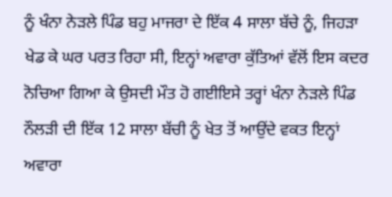ਨੂੰ ਖੰਨਾ ਨੇੜਲੇ ਪਿੰਡ ਬਹੁ ਮਾਜਰਾ ਦੇ ਇੱਕ 4 ਸਾਲਾ ਬੱਚੇ ਨੂੰ, ਜਿਹੜਾ ਖੇਡ ਕੇ ਘਰ ਪਰਤ ਰਿਹਾ ਸੀ, ਇਨ੍ਹਾਂ ਅਵਾਰਾ ਕੁੱਤਿਆਂ ਵੱਲੋਂ ਇਸ ਕਦਰ ਨੋਚਿਆ ਗਿਆ ਕੇ ਉਸਦੀ ਮੌਤ ਹੋ ਗਈਇਸੇ ਤਰ੍ਹਾਂ ਖੰਨਾ ਨੇੜਲੇ ਪਿੰਡ ਨੌਲੜੀ ਦੀ ਇੱਕ 12 ਸਾਲਾ ਬੱਚੀ ਨੂੰ ਖੇਤ ਤੋਂ ਆਉਂਦੇ ਵਕਤ ਇਨ੍ਹਾਂ ਅਵਾਰਾ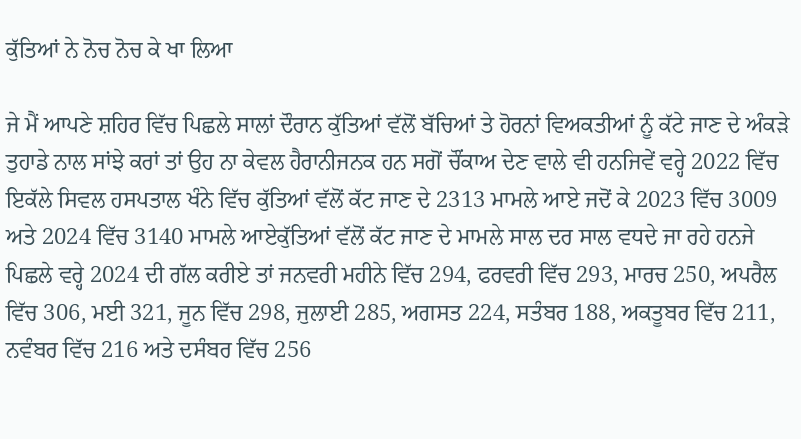ਕੁੱਤਿਆਂ ਨੇ ਨੋਚ ਨੋਚ ਕੇ ਖਾ ਲਿਆ

ਜੇ ਮੈਂ ਆਪਣੇ ਸ਼ਹਿਰ ਵਿੱਚ ਪਿਛਲੇ ਸਾਲਾਂ ਦੌਰਾਨ ਕੁੱਤਿਆਂ ਵੱਲੋਂ ਬੱਚਿਆਂ ਤੇ ਹੋਰਨਾਂ ਵਿਅਕਤੀਆਂ ਨੂੰ ਕੱਟੇ ਜਾਣ ਦੇ ਅੰਕੜੇ ਤੁਹਾਡੇ ਨਾਲ ਸਾਂਝੇ ਕਰਾਂ ਤਾਂ ਉਹ ਨਾ ਕੇਵਲ ਹੈਰਾਨੀਜਨਕ ਹਨ ਸਗੋਂ ਚੌਂਕਾਅ ਦੇਣ ਵਾਲੇ ਵੀ ਹਨਜਿਵੇਂ ਵਰ੍ਹੇ 2022 ਵਿੱਚ ਇਕੱਲੇ ਸਿਵਲ ਹਸਪਤਾਲ ਖੰਨੇ ਵਿੱਚ ਕੁੱਤਿਆਂ ਵੱਲੋਂ ਕੱਟ ਜਾਣ ਦੇ 2313 ਮਾਮਲੇ ਆਏ ਜਦੋਂ ਕੇ 2023 ਵਿੱਚ 3009 ਅਤੇ 2024 ਵਿੱਚ 3140 ਮਾਮਲੇ ਆਏਕੁੱਤਿਆਂ ਵੱਲੋਂ ਕੱਟ ਜਾਣ ਦੇ ਮਾਮਲੇ ਸਾਲ ਦਰ ਸਾਲ ਵਧਦੇ ਜਾ ਰਹੇ ਹਨਜੇ ਪਿਛਲੇ ਵਰ੍ਹੇ 2024 ਦੀ ਗੱਲ ਕਰੀਏ ਤਾਂ ਜਨਵਰੀ ਮਹੀਨੇ ਵਿੱਚ 294, ਫਰਵਰੀ ਵਿੱਚ 293, ਮਾਰਚ 250, ਅਪਰੈਲ ਵਿੱਚ 306, ਮਈ 321, ਜੂਨ ਵਿੱਚ 298, ਜੁਲਾਈ 285, ਅਗਸਤ 224, ਸਤੰਬਰ 188, ਅਕਤੂਬਰ ਵਿੱਚ 211, ਨਵੰਬਰ ਵਿੱਚ 216 ਅਤੇ ਦਸੰਬਰ ਵਿੱਚ 256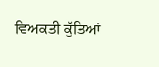ਵਿਅਕਤੀ ਕੁੱਤਿਆਂ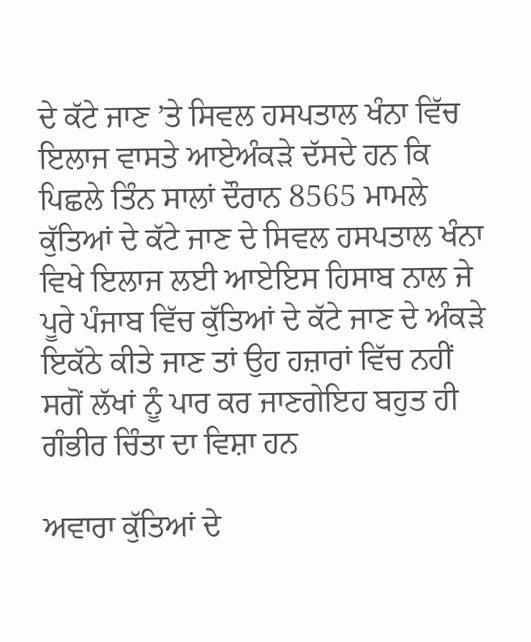ਦੇ ਕੱਟੇ ਜਾਣ ’ਤੇ ਸਿਵਲ ਹਸਪਤਾਲ ਖੰਨਾ ਵਿੱਚ ਇਲਾਜ ਵਾਸਤੇ ਆਏਅੰਕੜੇ ਦੱਸਦੇ ਹਨ ਕਿ ਪਿਛਲੇ ਤਿੰਨ ਸਾਲਾਂ ਦੌਰਾਨ 8565 ਮਾਮਲੇ ਕੁੱਤਿਆਂ ਦੇ ਕੱਟੇ ਜਾਣ ਦੇ ਸਿਵਲ ਹਸਪਤਾਲ ਖੰਨਾ ਵਿਖੇ ਇਲਾਜ ਲਈ ਆਏਇਸ ਹਿਸਾਬ ਨਾਲ ਜੇ ਪੂਰੇ ਪੰਜਾਬ ਵਿੱਚ ਕੁੱਤਿਆਂ ਦੇ ਕੱਟੇ ਜਾਣ ਦੇ ਅੰਕੜੇ ਇਕੱਠੇ ਕੀਤੇ ਜਾਣ ਤਾਂ ਉਹ ਹਜ਼ਾਰਾਂ ਵਿੱਚ ਨਹੀਂ ਸਗੋਂ ਲੱਖਾਂ ਨੂੰ ਪਾਰ ਕਰ ਜਾਣਗੇਇਹ ਬਹੁਤ ਹੀ ਗੰਭੀਰ ਚਿੰਤਾ ਦਾ ਵਿਸ਼ਾ ਹਨ

ਅਵਾਰਾ ਕੁੱਤਿਆਂ ਦੇ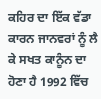ਕਹਿਰ ਦਾ ਇੱਕ ਵੱਡਾ ਕਾਰਨ ਜਾਨਵਰਾਂ ਨੂੰ ਲੈ ਕੇ ਸਖਤ ਕਾਨੂੰਨ ਦਾ ਹੋਣਾ ਹੈ 1992 ਵਿੱਚ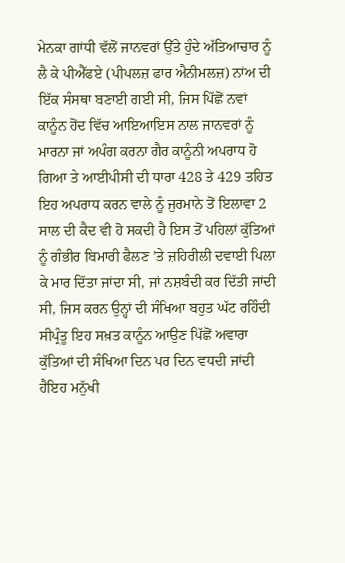ਮੇਨਕਾ ਗਾਂਧੀ ਵੱਲੋਂ ਜਾਨਵਰਾਂ ਉੱਤੇ ਹੁੰਦੇ ਅੱਤਿਆਚਾਰ ਨੂੰ ਲੈ ਕੇ ਪੀਐੱਫਏ (ਪੀਪਲਜ਼ ਫਾਰ ਐਨੀਮਲਜ਼) ਨਾਂਅ ਦੀ ਇੱਕ ਸੰਸਥਾ ਬਣਾਈ ਗਈ ਸੀ, ਜਿਸ ਪਿੱਛੋਂ ਨਵਾਂ ਕਾਨੂੰਨ ਹੋਂਦ ਵਿੱਚ ਆਇਆਇਸ ਨਾਲ ਜਾਨਵਰਾਂ ਨੂੰ ਮਾਰਨਾ ਜਾਂ ਅਪੰਗ ਕਰਨਾ ਗੈਰ ਕਾਨੂੰਨੀ ਅਪਰਾਧ ਹੋ ਗਿਆ ਤੇ ਆਈਪੀਸੀ ਦੀ ਧਾਰਾ 428 ਤੇ 429 ਤਹਿਤ ਇਹ ਅਪਰਾਧ ਕਰਨ ਵਾਲੇ ਨੂੰ ਜੁਰਮਾਨੇ ਤੋਂ ਇਲਾਵਾ 2 ਸਾਲ ਦੀ ਕੈਦ ਵੀ ਹੋ ਸਕਦੀ ਹੈ ਇਸ ਤੋਂ ਪਹਿਲਾਂ ਕੁੱਤਿਆਂ ਨੂੰ ਗੰਭੀਰ ਬਿਮਾਰੀ ਫੈਲਣ ’ਤੇ ਜ਼ਹਿਰੀਲੀ ਦਵਾਈ ਪਿਲਾ ਕੇ ਮਾਰ ਦਿੱਤਾ ਜਾਂਦਾ ਸੀ, ਜਾਂ ਨਸ਼ਬੰਦੀ ਕਰ ਦਿੱਤੀ ਜਾਂਦੀ ਸੀ, ਜਿਸ ਕਰਨ ਉਨ੍ਹਾਂ ਦੀ ਸੰਖਿਆ ਬਹੁਤ ਘੱਟ ਰਹਿੰਦੀ ਸੀਪ੍ਰੰਤੂ ਇਹ ਸਖ਼ਤ ਕਾਨੂੰਨ ਆਉਣ ਪਿੱਛੋਂ ਅਵਾਰਾ ਕੁੱਤਿਆਂ ਦੀ ਸੰਖਿਆ ਦਿਨ ਪਰ ਦਿਨ ਵਧਦੀ ਜਾਂਦੀ ਹੈਇਹ ਮਨੁੱਖੀ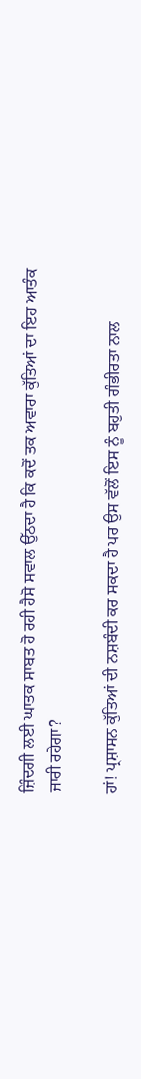ਜ਼ਿੰਦਗੀ ਲਈ ਘਾਤਕ ਸਾਬਤ ਹੋ ਰਹੀ ਹੈਸੋ ਸਵਾਲ ਉੱਠਦਾ ਹੈ ਕਿ ਕਦੋਂ ਤਕ ਅਵਾਰਾ ਕੁੱਤਿਆਂ ਦਾ ਇਹ ਆਤੰਕ ਜਾਰੀ ਰਹੇਗਾ?

ਹਾਂ! ਪ੍ਰਸ਼ਾਸਨ ਕੁੱਤਿਆਂ ਦੀ ਨਸ਼ਬੰਦੀ ਕਰ ਸਕਦਾ ਹੈ ਪਰ ਉਸ ਵੱਲੋਂ ਇਸ ਨੂੰ ਬਹੁਤੀ ਗੰਭੀਰਤਾ ਨਾਲ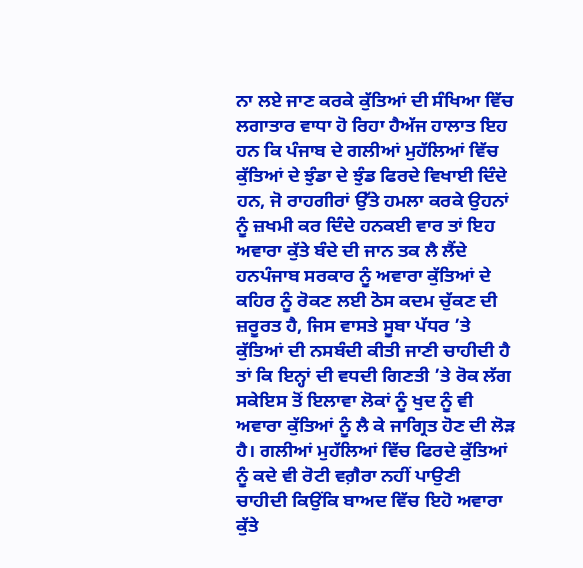ਨਾ ਲਏ ਜਾਣ ਕਰਕੇ ਕੁੱਤਿਆਂ ਦੀ ਸੰਖਿਆ ਵਿੱਚ ਲਗਾਤਾਰ ਵਾਧਾ ਹੋ ਰਿਹਾ ਹੈਅੱਜ ਹਾਲਾਤ ਇਹ ਹਨ ਕਿ ਪੰਜਾਬ ਦੇ ਗਲੀਆਂ ਮੁਹੱਲਿਆਂ ਵਿੱਚ ਕੁੱਤਿਆਂ ਦੇ ਝੁੰਡਾ ਦੇ ਝੁੰਡ ਫਿਰਦੇ ਵਿਖਾਈ ਦਿੰਦੇ ਹਨ, ਜੋ ਰਾਹਗੀਰਾਂ ਉੱਤੇ ਹਮਲਾ ਕਰਕੇ ਉਹਨਾਂ ਨੂੰ ਜ਼ਖਮੀ ਕਰ ਦਿੰਦੇ ਹਨਕਈ ਵਾਰ ਤਾਂ ਇਹ ਅਵਾਰਾ ਕੁੱਤੇ ਬੰਦੇ ਦੀ ਜਾਨ ਤਕ ਲੈ ਲੈਂਦੇ ਹਨਪੰਜਾਬ ਸਰਕਾਰ ਨੂੰ ਅਵਾਰਾ ਕੁੱਤਿਆਂ ਦੇ ਕਹਿਰ ਨੂੰ ਰੋਕਣ ਲਈ ਠੋਸ ਕਦਮ ਚੁੱਕਣ ਦੀ ਜ਼ਰੂਰਤ ਹੈ, ਜਿਸ ਵਾਸਤੇ ਸੂਬਾ ਪੱਧਰ ’ਤੇ ਕੁੱਤਿਆਂ ਦੀ ਨਸਬੰਦੀ ਕੀਤੀ ਜਾਣੀ ਚਾਹੀਦੀ ਹੈ ਤਾਂ ਕਿ ਇਨ੍ਹਾਂ ਦੀ ਵਧਦੀ ਗਿਣਤੀ ’ਤੇ ਰੋਕ ਲੱਗ ਸਕੇਇਸ ਤੋਂ ਇਲਾਵਾ ਲੋਕਾਂ ਨੂੰ ਖੁਦ ਨੂੰ ਵੀ ਅਵਾਰਾ ਕੁੱਤਿਆਂ ਨੂੰ ਲੈ ਕੇ ਜਾਗ੍ਰਿਤ ਹੋਣ ਦੀ ਲੋੜ ਹੈ। ਗਲੀਆਂ ਮੁਹੱਲਿਆਂ ਵਿੱਚ ਫਿਰਦੇ ਕੁੱਤਿਆਂ ਨੂੰ ਕਦੇ ਵੀ ਰੋਟੀ ਵਗ਼ੈਰਾ ਨਹੀਂ ਪਾਉਣੀ ਚਾਹੀਦੀ ਕਿਉਂਕਿ ਬਾਅਦ ਵਿੱਚ ਇਹੋ ਅਵਾਰਾ ਕੁੱਤੇ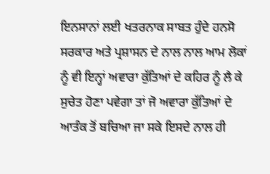ਇਨਸਾਨਾਂ ਲਈ ਖਤਰਨਾਕ ਸਾਬਤ ਹੁੰਦੇ ਹਨਸੋ ਸਰਕਾਰ ਅਤੇ ਪ੍ਰਸ਼ਾਸਨ ਦੇ ਨਾਲ ਨਾਲ ਆਮ ਲੋਕਾਂ ਨੂੰ ਵੀ ਇਨ੍ਹਾਂ ਅਵਾਰਾ ਕੁੱਤਿਆਂ ਦੇ ਕਹਿਰ ਨੂੰ ਲੈ ਕੇ ਸੁਚੇਤ ਹੋਣਾ ਪਵੇਗਾ ਤਾਂ ਜੋ ਅਵਾਰਾ ਕੁੱਤਿਆਂ ਦੇ ਆਤੰਕ ਤੋਂ ਬਚਿਆ ਜਾ ਸਕੇ ਇਸਦੇ ਨਾਲ ਹੀ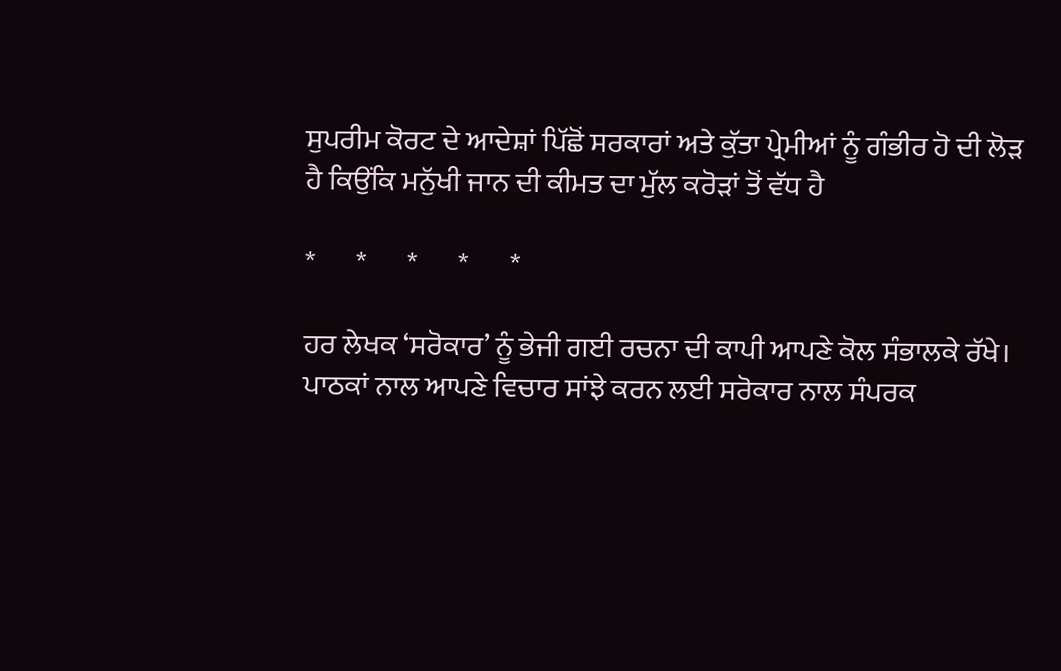ਸੁਪਰੀਮ ਕੋਰਟ ਦੇ ਆਦੇਸ਼ਾਂ ਪਿੱਛੋਂ ਸਰਕਾਰਾਂ ਅਤੇ ਕੁੱਤਾ ਪ੍ਰੇਮੀਆਂ ਨੂੰ ਗੰਭੀਰ ਹੋ ਦੀ ਲੋੜ ਹੈ ਕਿਉਂਕਿ ਮਨੁੱਖੀ ਜਾਨ ਦੀ ਕੀਮਤ ਦਾ ਮੁੱਲ ਕਰੋੜਾਂ ਤੋਂ ਵੱਧ ਹੈ

*       *       *       *       *

ਹਰ ਲੇਖਕ ‘ਸਰੋਕਾਰ’ ਨੂੰ ਭੇਜੀ ਗਈ ਰਚਨਾ ਦੀ ਕਾਪੀ ਆਪਣੇ ਕੋਲ ਸੰਭਾਲਕੇ ਰੱਖੇ।
ਪਾਠਕਾਂ ਨਾਲ ਆਪਣੇ ਵਿਚਾਰ ਸਾਂਝੇ ਕਰਨ ਲਈ ਸਰੋਕਾਰ ਨਾਲ ਸੰਪਰਕ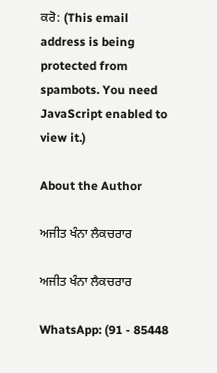ਕਰੋ: (This email address is being protected from spambots. You need JavaScript enabled to view it.)

About the Author

ਅਜੀਤ ਖੰਨਾ ਲੈਕਚਰਾਰ

ਅਜੀਤ ਖੰਨਾ ਲੈਕਚਰਾਰ

WhatsApp: (91 - 85448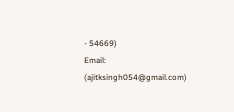- 54669)
Email: (ajitksingh054@gmail.com)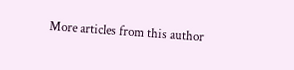More articles from this author